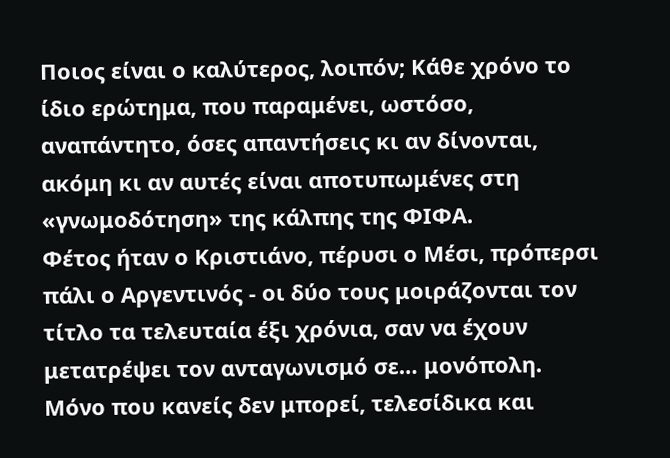Ποιος είναι ο καλύτερος, λοιπόν; Κάθε χρόνο το ίδιο ερώτημα, που παραμένει, ωστόσο, αναπάντητο, όσες απαντήσεις κι αν δίνονται, ακόμη κι αν αυτές είναι αποτυπωμένες στη «γνωμοδότηση» της κάλπης της ΦΙΦΑ.
Φέτος ήταν ο Κριστιάνο, πέρυσι ο Μέσι, πρόπερσι πάλι ο Αργεντινός - οι δύο τους μοιράζονται τον τίτλο τα τελευταία έξι χρόνια, σαν να έχουν μετατρέψει τον ανταγωνισμό σε… μονόπολη.
Μόνο που κανείς δεν μπορεί, τελεσίδικα και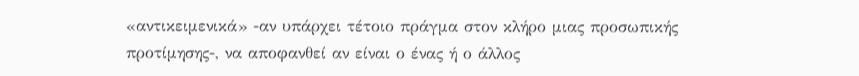«αντικειμενικά» -αν υπάρχει τέτοιο πράγμα στον κλήρο μιας προσωπικής προτίμησης-, να αποφανθεί αν είναι ο ένας ή ο άλλος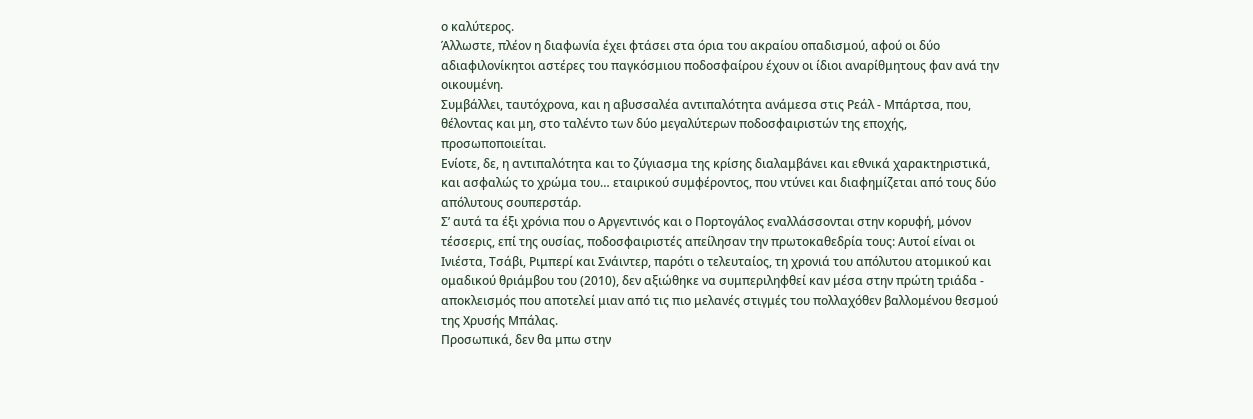ο καλύτερος.
Άλλωστε, πλέον η διαφωνία έχει φτάσει στα όρια του ακραίου οπαδισμού, αφού οι δύο αδιαφιλονίκητοι αστέρες του παγκόσμιου ποδοσφαίρου έχουν οι ίδιοι αναρίθμητους φαν ανά την οικουμένη.
Συμβάλλει, ταυτόχρονα, και η αβυσσαλέα αντιπαλότητα ανάμεσα στις Ρεάλ - Μπάρτσα, που, θέλοντας και μη, στο ταλέντο των δύο μεγαλύτερων ποδοσφαιριστών της εποχής, προσωποποιείται.
Ενίοτε, δε, η αντιπαλότητα και το ζύγιασμα της κρίσης διαλαμβάνει και εθνικά χαρακτηριστικά, και ασφαλώς το χρώμα του… εταιρικού συμφέροντος, που ντύνει και διαφημίζεται από τους δύο απόλυτους σουπερστάρ.
Σ’ αυτά τα έξι χρόνια που ο Αργεντινός και ο Πορτογάλος εναλλάσσονται στην κορυφή, μόνον τέσσερις, επί της ουσίας, ποδοσφαιριστές απείλησαν την πρωτοκαθεδρία τους: Αυτοί είναι οι Ινιέστα, Τσάβι, Ριμπερί και Σνάιντερ, παρότι ο τελευταίος, τη χρονιά του απόλυτου ατομικού και ομαδικού θριάμβου του (2010), δεν αξιώθηκε να συμπεριληφθεί καν μέσα στην πρώτη τριάδα - αποκλεισμός που αποτελεί μιαν από τις πιο μελανές στιγμές του πολλαχόθεν βαλλομένου θεσμού της Χρυσής Μπάλας.
Προσωπικά, δεν θα μπω στην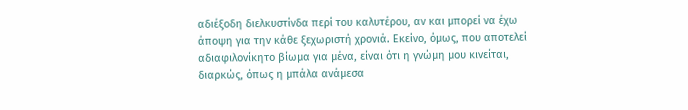αδιέξοδη διελκυστίνδα περί του καλυτέρου, αν και μπορεί να έχω άποψη για την κάθε ξεχωριστή χρονιά. Εκείνο, όμως, που αποτελεί αδιαφιλονίκητο βίωμα για μένα, είναι ότι η γνώμη μου κινείται, διαρκώς, όπως η μπάλα ανάμεσα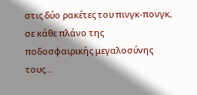στις δύο ρακέτες του πινγκ-πονγκ, σε κάθε πλάνο της ποδοσφαιρικής μεγαλοσύνης τους…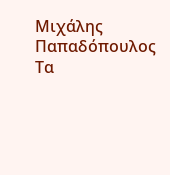Μιχάλης Παπαδόπουλος
Τα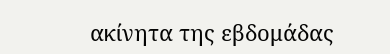ακίνητα της εβδομάδας